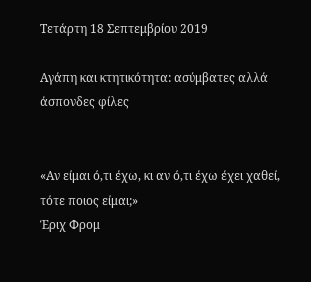Τετάρτη 18 Σεπτεμβρίου 2019

Αγάπη και κτητικότητα: ασύμβατες αλλά άσπονδες φίλες


«Αν είμαι ό,τι έχω, κι αν ό,τι έχω έχει χαθεί, τότε ποιος είμαι;»
Έριχ Φρομ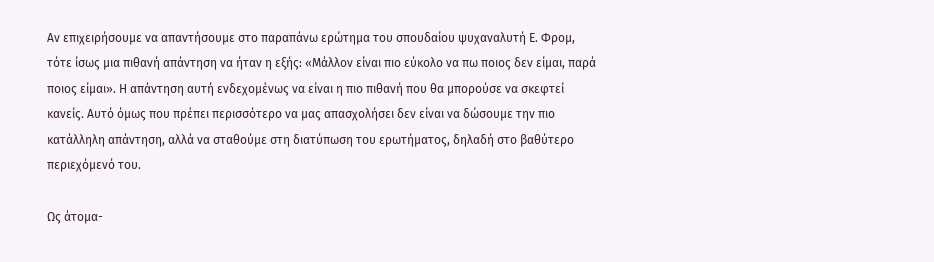Αν επιχειρήσουμε να απαντήσουμε στο παραπάνω ερώτημα του σπουδαίου ψυχαναλυτή Ε. Φρομ, τότε ίσως μια πιθανή απάντηση να ήταν η εξής: «Μάλλον είναι πιο εύκολο να πω ποιος δεν είμαι, παρά ποιος είμαι». Η απάντηση αυτή ενδεχομένως να είναι η πιο πιθανή που θα μπορούσε να σκεφτεί κανείς. Αυτό όμως που πρέπει περισσότερο να μας απασχολήσει δεν είναι να δώσουμε την πιο κατάλληλη απάντηση, αλλά να σταθούμε στη διατύπωση του ερωτήματος, δηλαδή στο βαθύτερο περιεχόμενό του.

Ως άτομα-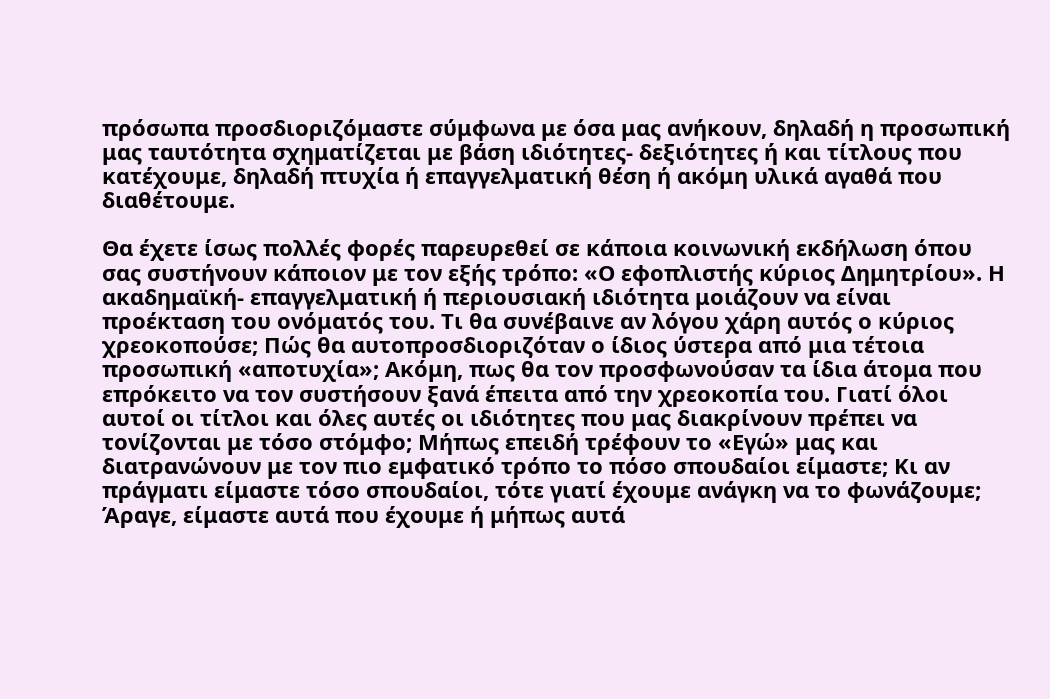πρόσωπα προσδιοριζόμαστε σύμφωνα με όσα μας ανήκουν, δηλαδή η προσωπική μας ταυτότητα σχηματίζεται με βάση ιδιότητες- δεξιότητες ή και τίτλους που κατέχουμε, δηλαδή πτυχία ή επαγγελματική θέση ή ακόμη υλικά αγαθά που διαθέτουμε.

Θα έχετε ίσως πολλές φορές παρευρεθεί σε κάποια κοινωνική εκδήλωση όπου σας συστήνουν κάποιον με τον εξής τρόπο: «Ο εφοπλιστής κύριος Δημητρίου». Η ακαδημαϊκή- επαγγελματική ή περιουσιακή ιδιότητα μοιάζουν να είναι προέκταση του ονόματός του. Τι θα συνέβαινε αν λόγου χάρη αυτός ο κύριος χρεοκοπούσε; Πώς θα αυτοπροσδιοριζόταν ο ίδιος ύστερα από μια τέτοια προσωπική «αποτυχία»; Ακόμη, πως θα τον προσφωνούσαν τα ίδια άτομα που επρόκειτο να τον συστήσουν ξανά έπειτα από την χρεοκοπία του. Γιατί όλοι αυτοί οι τίτλοι και όλες αυτές οι ιδιότητες που μας διακρίνουν πρέπει να τονίζονται με τόσο στόμφο; Μήπως επειδή τρέφουν το «Εγώ» μας και διατρανώνουν με τον πιο εμφατικό τρόπο το πόσο σπουδαίοι είμαστε; Κι αν πράγματι είμαστε τόσο σπουδαίοι, τότε γιατί έχουμε ανάγκη να το φωνάζουμε; Άραγε, είμαστε αυτά που έχουμε ή μήπως αυτά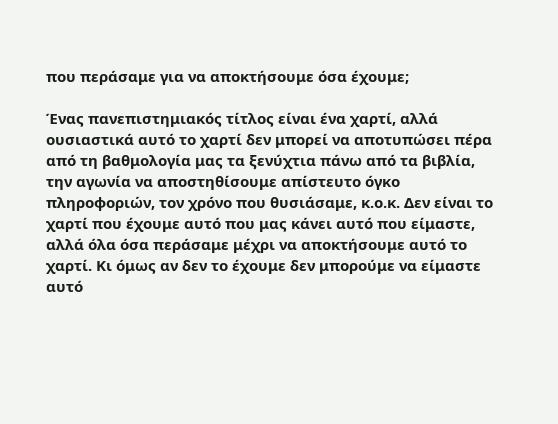που περάσαμε για να αποκτήσουμε όσα έχουμε;

Ένας πανεπιστημιακός τίτλος είναι ένα χαρτί, αλλά ουσιαστικά αυτό το χαρτί δεν μπορεί να αποτυπώσει πέρα από τη βαθμολογία μας τα ξενύχτια πάνω από τα βιβλία, την αγωνία να αποστηθίσουμε απίστευτο όγκο πληροφοριών, τον χρόνο που θυσιάσαμε, κ.ο.κ. Δεν είναι το χαρτί που έχουμε αυτό που μας κάνει αυτό που είμαστε, αλλά όλα όσα περάσαμε μέχρι να αποκτήσουμε αυτό το χαρτί. Κι όμως αν δεν το έχουμε δεν μπορούμε να είμαστε αυτό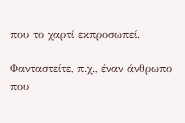που το χαρτί εκπροσωπεί.

Φανταστείτε, π.χ., έναν άνθρωπο που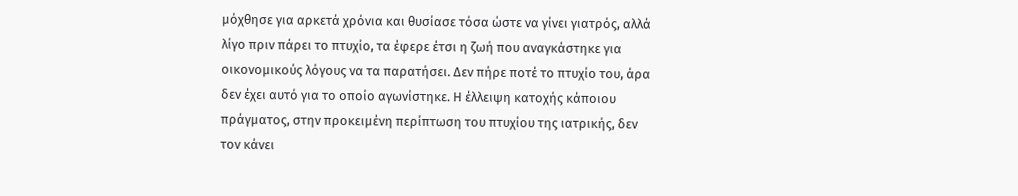μόχθησε για αρκετά χρόνια και θυσίασε τόσα ώστε να γίνει γιατρός, αλλά λίγο πριν πάρει το πτυχίο, τα έφερε έτσι η ζωή που αναγκάστηκε για οικονομικούς λόγους να τα παρατήσει. Δεν πήρε ποτέ το πτυχίο του, άρα δεν έχει αυτό για το οποίο αγωνίστηκε. Η έλλειψη κατοχής κάποιου πράγματος, στην προκειμένη περίπτωση του πτυχίου της ιατρικής, δεν τον κάνει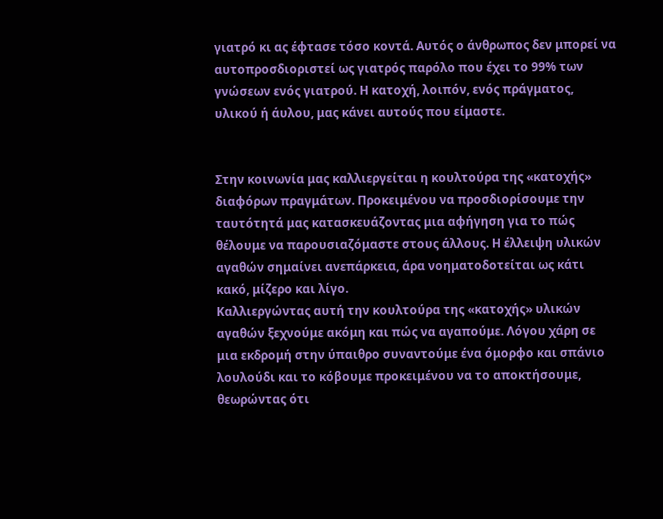γιατρό κι ας έφτασε τόσο κοντά. Αυτός ο άνθρωπος δεν μπορεί να αυτοπροσδιοριστεί ως γιατρός παρόλο που έχει το 99% των γνώσεων ενός γιατρού. Η κατοχή, λοιπόν, ενός πράγματος, υλικού ή άυλου, μας κάνει αυτούς που είμαστε.


Στην κοινωνία μας καλλιεργείται η κουλτούρα της «κατοχής» διαφόρων πραγμάτων. Προκειμένου να προσδιορίσουμε την ταυτότητά μας κατασκευάζοντας μια αφήγηση για το πώς θέλουμε να παρουσιαζόμαστε στους άλλους. Η έλλειψη υλικών αγαθών σημαίνει ανεπάρκεια, άρα νοηματοδοτείται ως κάτι κακό, μίζερο και λίγο.
Καλλιεργώντας αυτή την κουλτούρα της «κατοχής» υλικών αγαθών ξεχνούμε ακόμη και πώς να αγαπούμε. Λόγου χάρη σε μια εκδρομή στην ύπαιθρο συναντούμε ένα όμορφο και σπάνιο λουλούδι και το κόβουμε προκειμένου να το αποκτήσουμε, θεωρώντας ότι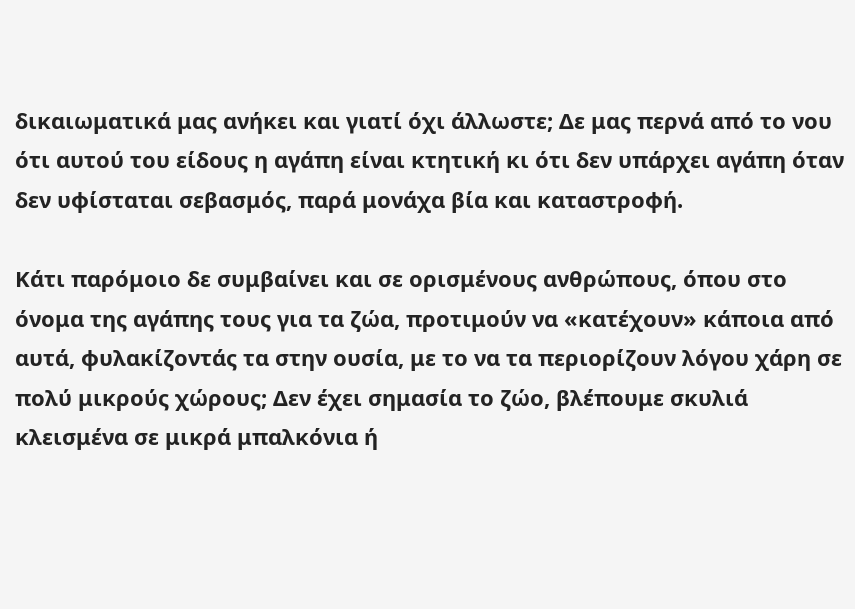δικαιωματικά μας ανήκει και γιατί όχι άλλωστε; Δε μας περνά από το νου ότι αυτού του είδους η αγάπη είναι κτητική κι ότι δεν υπάρχει αγάπη όταν δεν υφίσταται σεβασμός, παρά μονάχα βία και καταστροφή.

Κάτι παρόμοιο δε συμβαίνει και σε ορισμένους ανθρώπους, όπου στο όνομα της αγάπης τους για τα ζώα, προτιμούν να «κατέχουν» κάποια από αυτά, φυλακίζοντάς τα στην ουσία, με το να τα περιορίζουν λόγου χάρη σε πολύ μικρούς χώρους; Δεν έχει σημασία το ζώο, βλέπουμε σκυλιά κλεισμένα σε μικρά μπαλκόνια ή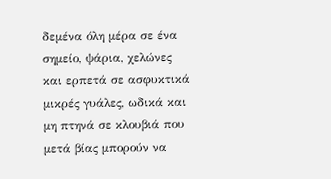δεμένα όλη μέρα σε ένα σημείο, ψάρια, χελώνες και ερπετά σε ασφυκτικά μικρές γυάλες, ωδικά και μη πτηνά σε κλουβιά που μετά βίας μπορούν να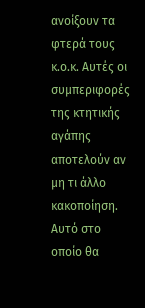ανοίξουν τα φτερά τους κ.ο.κ. Αυτές οι συμπεριφορές της κτητικής αγάπης αποτελούν αν μη τι άλλο κακοποίηση. Αυτό στο οποίο θα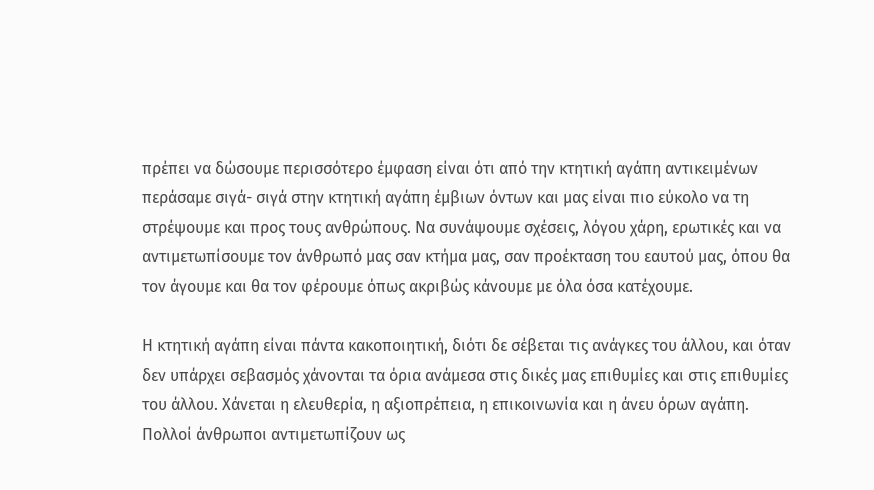πρέπει να δώσουμε περισσότερο έμφαση είναι ότι από την κτητική αγάπη αντικειμένων περάσαμε σιγά- σιγά στην κτητική αγάπη έμβιων όντων και μας είναι πιο εύκολο να τη στρέψουμε και προς τους ανθρώπους. Να συνάψουμε σχέσεις, λόγου χάρη, ερωτικές και να αντιμετωπίσουμε τον άνθρωπό μας σαν κτήμα μας, σαν προέκταση του εαυτού μας, όπου θα τον άγουμε και θα τον φέρουμε όπως ακριβώς κάνουμε με όλα όσα κατέχουμε.

Η κτητική αγάπη είναι πάντα κακοποιητική, διότι δε σέβεται τις ανάγκες του άλλου, και όταν δεν υπάρχει σεβασμός χάνονται τα όρια ανάμεσα στις δικές μας επιθυμίες και στις επιθυμίες του άλλου. Χάνεται η ελευθερία, η αξιοπρέπεια, η επικοινωνία και η άνευ όρων αγάπη. Πολλοί άνθρωποι αντιμετωπίζουν ως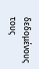δεδομένους τους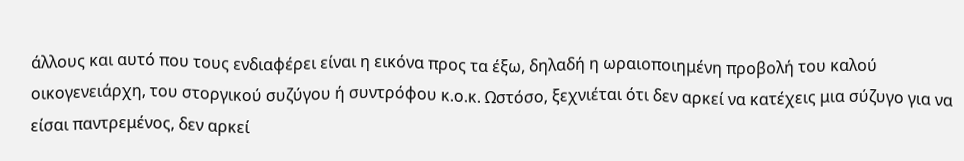άλλους και αυτό που τους ενδιαφέρει είναι η εικόνα προς τα έξω, δηλαδή η ωραιοποιημένη προβολή του καλού οικογενειάρχη, του στοργικού συζύγου ή συντρόφου κ.ο.κ. Ωστόσο, ξεχνιέται ότι δεν αρκεί να κατέχεις μια σύζυγο για να είσαι παντρεμένος, δεν αρκεί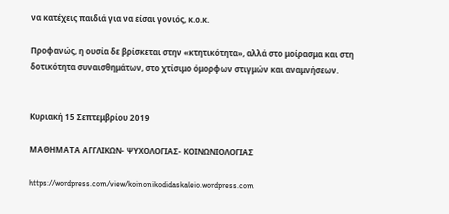να κατέχεις παιδιά για να είσαι γονιός, κ.ο.κ.

Προφανώς, η ουσία δε βρίσκεται στην «κτητικότητα», αλλά στο μοίρασμα και στη δοτικότητα συναισθημάτων, στο χτίσιμο όμορφων στιγμών και αναμνήσεων.


Κυριακή 15 Σεπτεμβρίου 2019

ΜΑΘΗΜΑΤΑ ΑΓΓΛΙΚΩΝ- ΨΥΧΟΛΟΓΙΑΣ- ΚΟΙΝΩΝΙΟΛΟΓΙΑΣ

https://wordpress.com/view/koinonikodidaskaleio.wordpress.com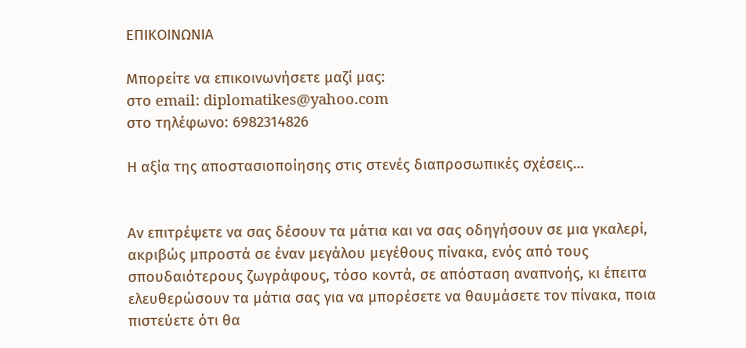ΕΠΙΚΟΙΝΩΝΙΑ

Μπορείτε να επικοινωνήσετε μαζί μας:
στο email: diplomatikes@yahoo.com
στο τηλέφωνο: 6982314826

Η αξία της αποστασιοποίησης στις στενές διαπροσωπικές σχέσεις…


Αν επιτρέψετε να σας δέσουν τα μάτια και να σας οδηγήσουν σε μια γκαλερί, ακριβώς μπροστά σε έναν μεγάλου μεγέθους πίνακα, ενός από τους σπουδαιότερους ζωγράφους, τόσο κοντά, σε απόσταση αναπνοής, κι έπειτα ελευθερώσουν τα μάτια σας για να μπορέσετε να θαυμάσετε τον πίνακα, ποια πιστεύετε ότι θα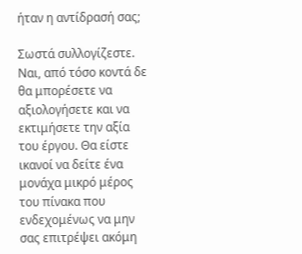ήταν η αντίδρασή σας;

Σωστά συλλογίζεστε. Ναι, από τόσο κοντά δε θα μπορέσετε να αξιολογήσετε και να εκτιμήσετε την αξία του έργου. Θα είστε ικανοί να δείτε ένα μονάχα μικρό μέρος του πίνακα που ενδεχομένως να μην σας επιτρέψει ακόμη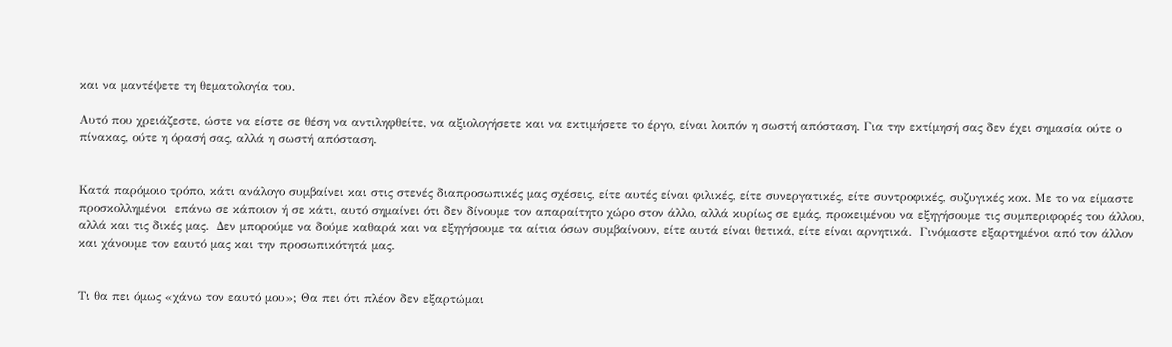και να μαντέψετε τη θεματολογία του.

Αυτό που χρειάζεστε, ώστε να είστε σε θέση να αντιληφθείτε, να αξιολογήσετε και να εκτιμήσετε το έργο, είναι λοιπόν η σωστή απόσταση. Για την εκτίμησή σας δεν έχει σημασία ούτε ο πίνακας, ούτε η όρασή σας, αλλά η σωστή απόσταση.


Κατά παρόμοιο τρόπο, κάτι ανάλογο συμβαίνει και στις στενές διαπροσωπικές μας σχέσεις, είτε αυτές είναι φιλικές, είτε συνεργατικές, είτε συντροφικές, συζυγικές κοκ. Με το να είμαστε προσκολλημένοι  επάνω σε κάποιον ή σε κάτι, αυτό σημαίνει ότι δεν δίνουμε τον απαραίτητο χώρο στον άλλο, αλλά κυρίως σε εμάς, προκειμένου να εξηγήσουμε τις συμπεριφορές του άλλου, αλλά και τις δικές μας.  Δεν μπορούμε να δούμε καθαρά και να εξηγήσουμε τα αίτια όσων συμβαίνουν, είτε αυτά είναι θετικά, είτε είναι αρνητικά.  Γινόμαστε εξαρτημένοι από τον άλλον και χάνουμε τον εαυτό μας και την προσωπικότητά μας.


Τι θα πει όμως «χάνω τον εαυτό μου»; Θα πει ότι πλέον δεν εξαρτώμαι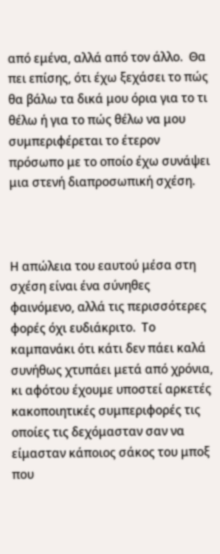από εμένα, αλλά από τον άλλο.  Θα πει επίσης, ότι έχω ξεχάσει το πώς θα βάλω τα δικά μου όρια για το τι θέλω ή για το πώς θέλω να μου συμπεριφέρεται το έτερον πρόσωπο με το οποίο έχω συνάψει μια στενή διαπροσωπική σχέση.



Η απώλεια του εαυτού μέσα στη σχέση είναι ένα σύνηθες φαινόμενο, αλλά τις περισσότερες φορές όχι ευδιάκριτο.  Το καμπανάκι ότι κάτι δεν πάει καλά συνήθως χτυπάει μετά από χρόνια, κι αφότου έχουμε υποστεί αρκετές κακοποιητικές συμπεριφορές τις οποίες τις δεχόμασταν σαν να είμασταν κάποιος σάκος του μποξ που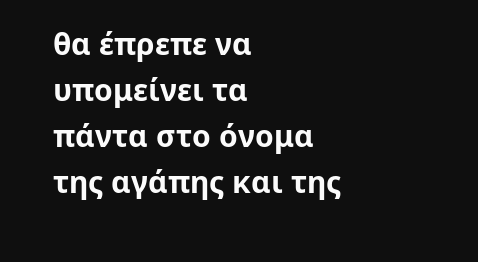θα έπρεπε να υπομείνει τα πάντα στο όνομα της αγάπης και της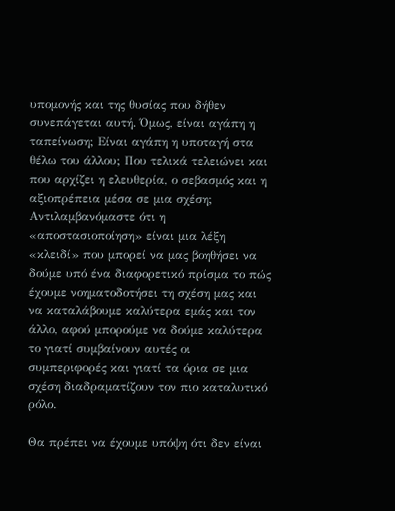υπομονής και της θυσίας που δήθεν συνεπάγεται αυτή. Όμως, είναι αγάπη η ταπείνωση; Είναι αγάπη η υποταγή στα θέλω του άλλου; Που τελικά τελειώνει και που αρχίζει η ελευθερία, ο σεβασμός και η αξιοπρέπεια μέσα σε μια σχέση;
Αντιλαμβανόμαστε ότι η «αποστασιοποίηση» είναι μια λέξη «κλειδί» που μπορεί να μας βοηθήσει να δούμε υπό ένα διαφορετικό πρίσμα το πώς έχουμε νοηματοδοτήσει τη σχέση μας και να καταλάβουμε καλύτερα εμάς και τον άλλο, αφού μπορούμε να δούμε καλύτερα το γιατί συμβαίνουν αυτές οι συμπεριφορές και γιατί τα όρια σε μια σχέση διαδραματίζουν τον πιο καταλυτικό ρόλο.

Θα πρέπει να έχουμε υπόψη ότι δεν είναι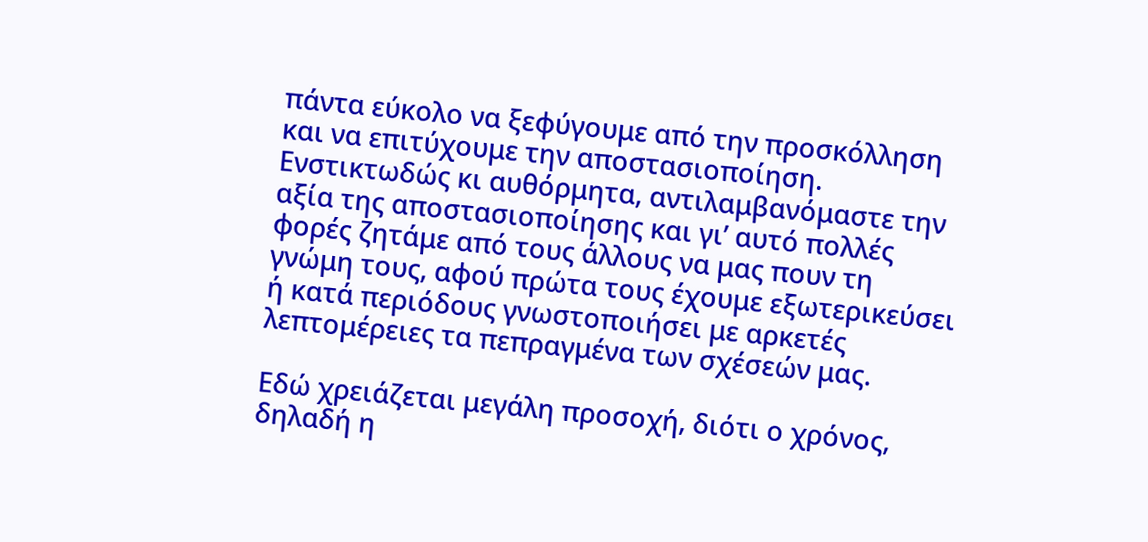πάντα εύκολο να ξεφύγουμε από την προσκόλληση και να επιτύχουμε την αποστασιοποίηση.  Ενστικτωδώς κι αυθόρμητα, αντιλαμβανόμαστε την αξία της αποστασιοποίησης και γι’ αυτό πολλές φορές ζητάμε από τους άλλους να μας πουν τη γνώμη τους, αφού πρώτα τους έχουμε εξωτερικεύσει ή κατά περιόδους γνωστοποιήσει με αρκετές λεπτομέρειες τα πεπραγμένα των σχέσεών μας.

Εδώ χρειάζεται μεγάλη προσοχή, διότι ο χρόνος, δηλαδή η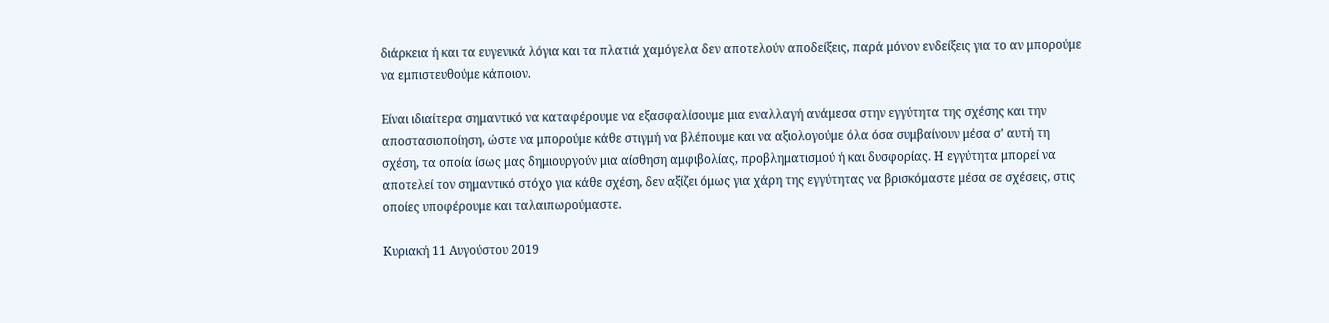διάρκεια ή και τα ευγενικά λόγια και τα πλατιά χαμόγελα δεν αποτελούν αποδείξεις, παρά μόνον ενδείξεις για το αν μπορούμε να εμπιστευθούμε κάποιον.

Είναι ιδιαίτερα σημαντικό να καταφέρουμε να εξασφαλίσουμε μια εναλλαγή ανάμεσα στην εγγύτητα της σχέσης και την αποστασιοποίηση, ώστε να μπορούμε κάθε στιγμή να βλέπουμε και να αξιολογούμε όλα όσα συμβαίνουν μέσα σ’ αυτή τη σχέση, τα οποία ίσως μας δημιουργούν μια αίσθηση αμφιβολίας, προβληματισμού ή και δυσφορίας. Η εγγύτητα μπορεί να αποτελεί τον σημαντικό στόχο για κάθε σχέση, δεν αξίζει όμως για χάρη της εγγύτητας να βρισκόμαστε μέσα σε σχέσεις, στις οποίες υποφέρουμε και ταλαιπωρούμαστε.

Κυριακή 11 Αυγούστου 2019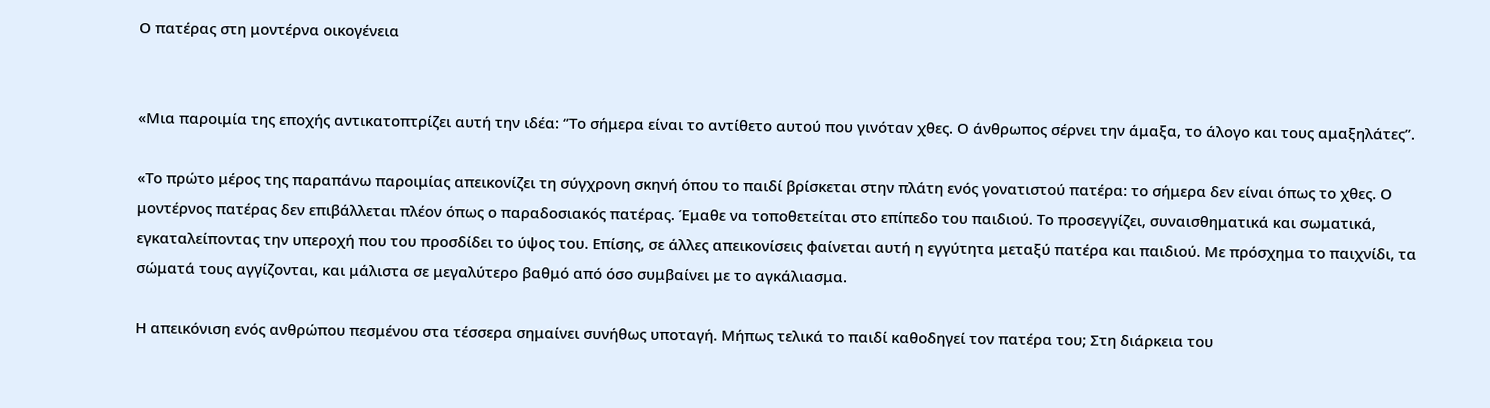Ο πατέρας στη μοντέρνα οικογένεια


«Μια παροιμία της εποχής αντικατοπτρίζει αυτή την ιδέα: ‘’Το σήμερα είναι το αντίθετο αυτού που γινόταν χθες. Ο άνθρωπος σέρνει την άμαξα, το άλογο και τους αμαξηλάτες’’.

«Το πρώτο μέρος της παραπάνω παροιμίας απεικονίζει τη σύγχρονη σκηνή όπου το παιδί βρίσκεται στην πλάτη ενός γονατιστού πατέρα: το σήμερα δεν είναι όπως το χθες. Ο μοντέρνος πατέρας δεν επιβάλλεται πλέον όπως ο παραδοσιακός πατέρας. Έμαθε να τοποθετείται στο επίπεδο του παιδιού. Το προσεγγίζει, συναισθηματικά και σωματικά, εγκαταλείποντας την υπεροχή που του προσδίδει το ύψος του. Επίσης, σε άλλες απεικονίσεις φαίνεται αυτή η εγγύτητα μεταξύ πατέρα και παιδιού. Με πρόσχημα το παιχνίδι, τα σώματά τους αγγίζονται, και μάλιστα σε μεγαλύτερο βαθμό από όσο συμβαίνει με το αγκάλιασμα.

Η απεικόνιση ενός ανθρώπου πεσμένου στα τέσσερα σημαίνει συνήθως υποταγή. Μήπως τελικά το παιδί καθοδηγεί τον πατέρα του; Στη διάρκεια του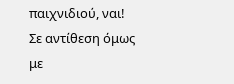παιχνιδιού, ναι! Σε αντίθεση όμως με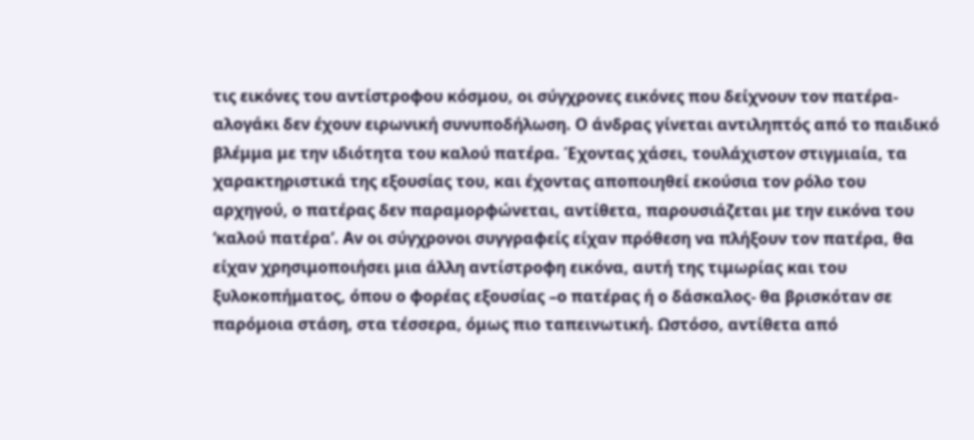τις εικόνες του αντίστροφου κόσμου, οι σύγχρονες εικόνες που δείχνουν τον πατέρα- αλογάκι δεν έχουν ειρωνική συνυποδήλωση. Ο άνδρας γίνεται αντιληπτός από το παιδικό βλέμμα με την ιδιότητα του καλού πατέρα. Έχοντας χάσει, τουλάχιστον στιγμιαία, τα χαρακτηριστικά της εξουσίας του, και έχοντας αποποιηθεί εκούσια τον ρόλο του αρχηγού, ο πατέρας δεν παραμορφώνεται, αντίθετα, παρουσιάζεται με την εικόνα του ‘καλού πατέρα’. Αν οι σύγχρονοι συγγραφείς είχαν πρόθεση να πλήξουν τον πατέρα, θα είχαν χρησιμοποιήσει μια άλλη αντίστροφη εικόνα, αυτή της τιμωρίας και του ξυλοκοπήματος, όπου ο φορέας εξουσίας –ο πατέρας ή ο δάσκαλος- θα βρισκόταν σε παρόμοια στάση, στα τέσσερα, όμως πιο ταπεινωτική. Ωστόσο, αντίθετα από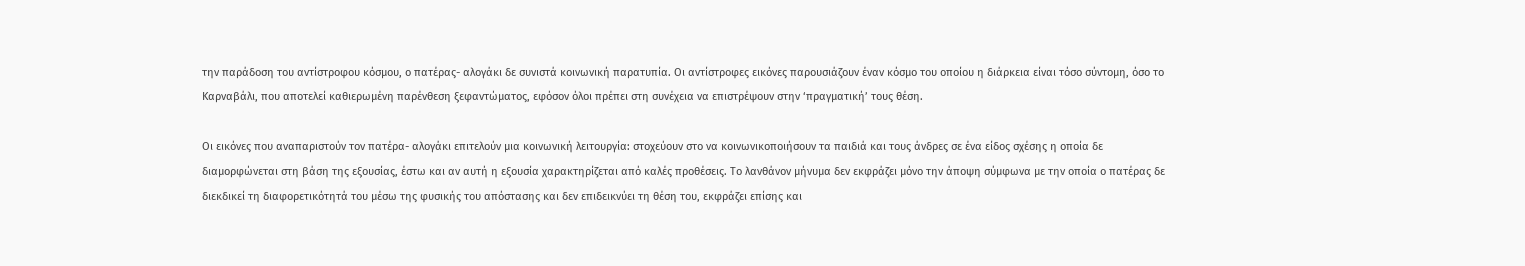την παράδοση του αντίστροφου κόσμου, ο πατέρας- αλογάκι δε συνιστά κοινωνική παρατυπία. Οι αντίστροφες εικόνες παρουσιάζουν έναν κόσμο του οποίου η διάρκεια είναι τόσο σύντομη, όσο το Καρναβάλι, που αποτελεί καθιερωμένη παρένθεση ξεφαντώματος, εφόσον όλοι πρέπει στη συνέχεια να επιστρέψουν στην ‘πραγματική’ τους θέση.

Οι εικόνες που αναπαριστούν τον πατέρα- αλογάκι επιτελούν μια κοινωνική λειτουργία: στοχεύουν στο να κοινωνικοποιήσουν τα παιδιά και τους άνδρες σε ένα είδος σχέσης η οποία δε διαμορφώνεται στη βάση της εξουσίας, έστω και αν αυτή η εξουσία χαρακτηρίζεται από καλές προθέσεις. Το λανθάνον μήνυμα δεν εκφράζει μόνο την άποψη σύμφωνα με την οποία ο πατέρας δε διεκδικεί τη διαφορετικότητά του μέσω της φυσικής του απόστασης και δεν επιδεικνύει τη θέση του, εκφράζει επίσης και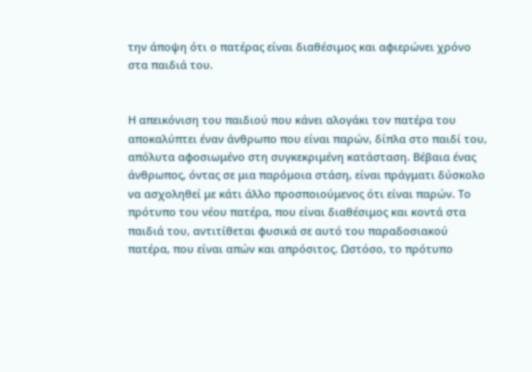την άποψη ότι ο πατέρας είναι διαθέσιμος και αφιερώνει χρόνο στα παιδιά του.


Η απεικόνιση του παιδιού που κάνει αλογάκι τον πατέρα του αποκαλύπτει έναν άνθρωπο που είναι παρών, δίπλα στο παιδί του, απόλυτα αφοσιωμένο στη συγκεκριμένη κατάσταση. Βέβαια ένας άνθρωπος, όντας σε μια παρόμοια στάση, είναι πράγματι δύσκολο να ασχοληθεί με κάτι άλλο προσποιούμενος ότι είναι παρών. Το πρότυπο του νέου πατέρα, που είναι διαθέσιμος και κοντά στα παιδιά του, αντιτίθεται φυσικά σε αυτό του παραδοσιακού πατέρα, που είναι απών και απρόσιτος. Ωστόσο, το πρότυπο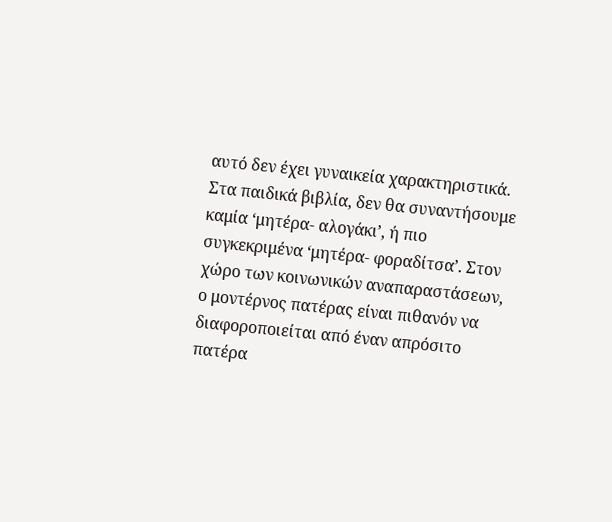αυτό δεν έχει γυναικεία χαρακτηριστικά. Στα παιδικά βιβλία, δεν θα συναντήσουμε καμία ‘μητέρα- αλογάκι’, ή πιο συγκεκριμένα ‘μητέρα- φοραδίτσα’. Στον χώρο των κοινωνικών αναπαραστάσεων, ο μοντέρνος πατέρας είναι πιθανόν να διαφοροποιείται από έναν απρόσιτο πατέρα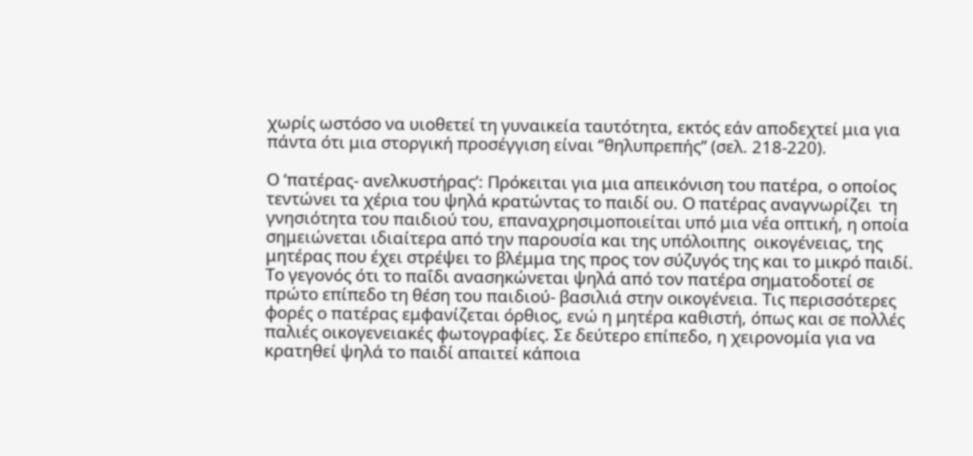χωρίς ωστόσο να υιοθετεί τη γυναικεία ταυτότητα, εκτός εάν αποδεχτεί μια για πάντα ότι μια στοργική προσέγγιση είναι ‘’θηλυπρεπής’’ (σελ. 218-220).

Ο ‘πατέρας- ανελκυστήρας’: Πρόκειται για μια απεικόνιση του πατέρα, ο οποίος  τεντώνει τα χέρια του ψηλά κρατώντας το παιδί ου. Ο πατέρας αναγνωρίζει  τη γνησιότητα του παιδιού του, επαναχρησιμοποιείται υπό μια νέα οπτική, η οποία σημειώνεται ιδιαίτερα από την παρουσία και της υπόλοιπης  οικογένειας, της μητέρας που έχει στρέψει το βλέμμα της προς τον σύζυγός της και το μικρό παιδί. Το γεγονός ότι το παΐδι ανασηκώνεται ψηλά από τον πατέρα σηματοδοτεί σε πρώτο επίπεδο τη θέση του παιδιού- βασιλιά στην οικογένεια. Τις περισσότερες φορές ο πατέρας εμφανίζεται όρθιος, ενώ η μητέρα καθιστή, όπως και σε πολλές παλιές οικογενειακές φωτογραφίες. Σε δεύτερο επίπεδο, η χειρονομία για να κρατηθεί ψηλά το παιδί απαιτεί κάποια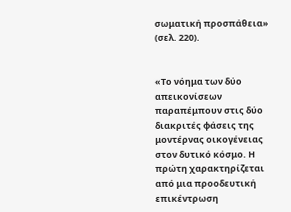σωματική προσπάθεια» (σελ. 220).


«Το νόημα των δύο απεικονίσεων παραπέμπουν στις δύο διακριτές φάσεις της μοντέρνας οικογένειας στον δυτικό κόσμο. Η πρώτη χαρακτηρίζεται από μια προοδευτική επικέντρωση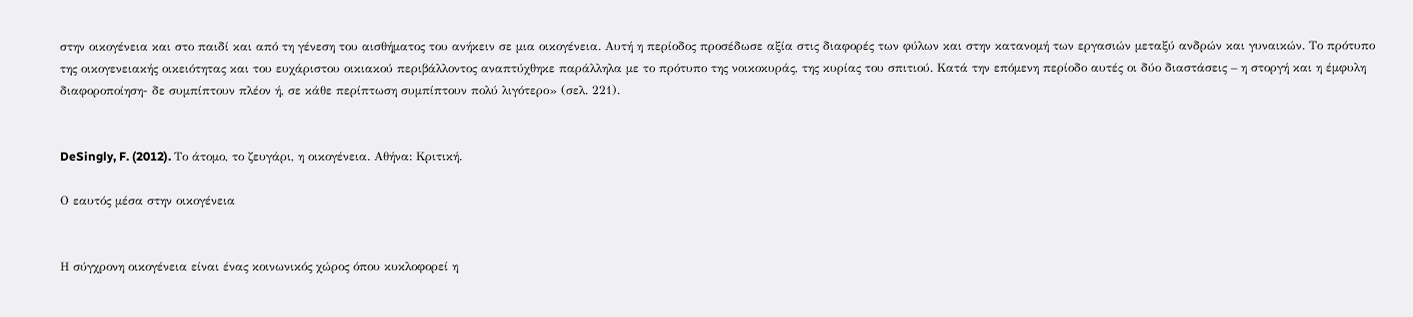στην οικογένεια και στο παιδί και από τη γένεση του αισθήματος του ανήκειν σε μια οικογένεια. Αυτή η περίοδος προσέδωσε αξία στις διαφορές των φύλων και στην κατανομή των εργασιών μεταξύ ανδρών και γυναικών. Το πρότυπο της οικογενειακής οικειότητας και του ευχάριστου οικιακού περιβάλλοντος αναπτύχθηκε παράλληλα με το πρότυπο της νοικοκυράς, της κυρίας του σπιτιού. Κατά την επόμενη περίοδο αυτές οι δύο διαστάσεις – η στοργή και η έμφυλη διαφοροποίηση- δε συμπίπτουν πλέον ή, σε κάθε περίπτωση συμπίπτουν πολύ λιγότερο» (σελ. 221).


DeSingly, F. (2012). Το άτομο, το ζευγάρι, η οικογένεια. Αθήνα: Κριτική.

Ο εαυτός μέσα στην οικογένεια


Η σύγχρονη οικογένεια είναι ένας κοινωνικός χώρος όπου κυκλοφορεί η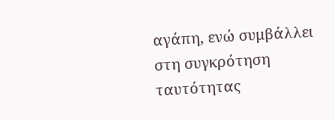αγάπη, ενώ συμβάλλει στη συγκρότηση ταυτότητας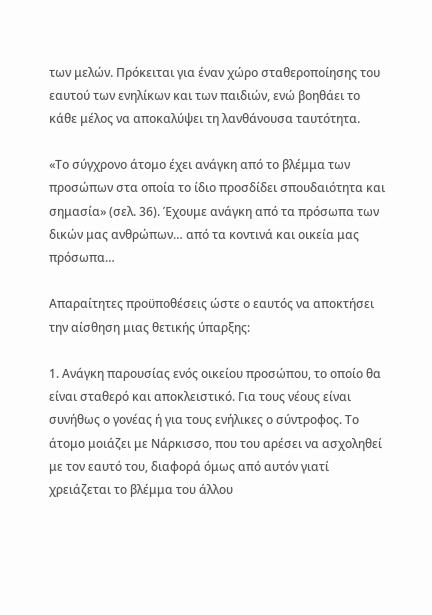των μελών. Πρόκειται για έναν χώρο σταθεροποίησης του εαυτού των ενηλίκων και των παιδιών, ενώ βοηθάει το κάθε μέλος να αποκαλύψει τη λανθάνουσα ταυτότητα.

«Το σύγχρονο άτομο έχει ανάγκη από το βλέμμα των προσώπων στα οποία το ίδιο προσδίδει σπουδαιότητα και σημασία» (σελ. 36). Έχουμε ανάγκη από τα πρόσωπα των δικών μας ανθρώπων… από τα κοντινά και οικεία μας πρόσωπα…

Απαραίτητες προϋποθέσεις ώστε ο εαυτός να αποκτήσει την αίσθηση μιας θετικής ύπαρξης:

1. Ανάγκη παρουσίας ενός οικείου προσώπου, το οποίο θα είναι σταθερό και αποκλειστικό. Για τους νέους είναι συνήθως ο γονέας ή για τους ενήλικες ο σύντροφος. Το άτομο μοιάζει με Νάρκισσο, που του αρέσει να ασχοληθεί με τον εαυτό του, διαφορά όμως από αυτόν γιατί χρειάζεται το βλέμμα του άλλου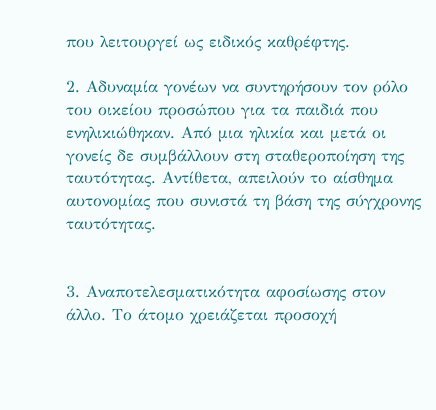που λειτουργεί ως ειδικός καθρέφτης.

2. Αδυναμία γονέων να συντηρήσουν τον ρόλο του οικείου προσώπου για τα παιδιά που ενηλικιώθηκαν. Από μια ηλικία και μετά οι γονείς δε συμβάλλουν στη σταθεροποίηση της ταυτότητας. Αντίθετα, απειλούν το αίσθημα αυτονομίας που συνιστά τη βάση της σύγχρονης ταυτότητας.


3. Αναποτελεσματικότητα αφοσίωσης στον άλλο. Το άτομο χρειάζεται προσοχή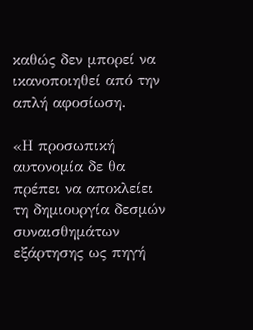καθώς δεν μπορεί να ικανοποιηθεί από την απλή αφοσίωση.

«Η προσωπική αυτονομία δε θα πρέπει να αποκλείει τη δημιουργία δεσμών συναισθημάτων εξάρτησης ως πηγή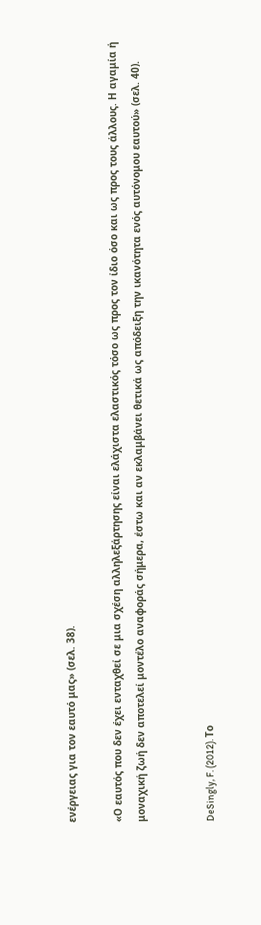ενέργειας για τον εαυτό μας» (σελ. 38).

«Ο εαυτός που δεν έχει ενταχθεί σε μια σχέση αλληλεξάρτησης είναι ελάχιστα ελαστικός τόσο ως προς τον ίδιο όσο και ως προς τους άλλους. Η αγαμία ή μοναχική ζωή δεν αποτελεί μοντέλο αναφοράς σήμερα, έστω και αν εκλαμβάνει θετικά ως απόδειξη την ικανότητα ενός αυτόνομου εαυτού» (σελ. 40).


DeSingly, F. (2012). Το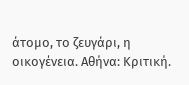άτομο, το ζευγάρι, η οικογένεια. Αθήνα: Κριτική.